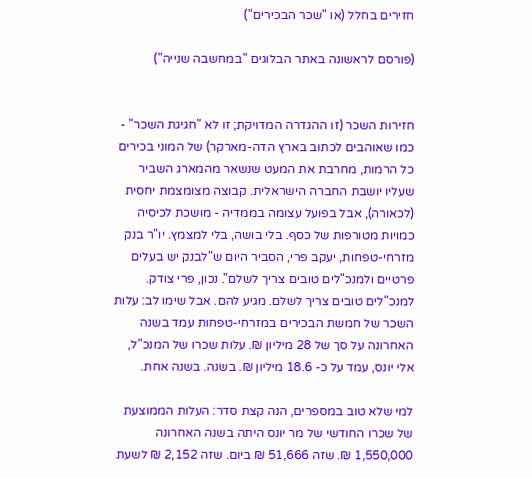חזירים בחלל (או "שכר הבכירים")

(פורסם לראשונה באתר הבלוגים "במחשבה שנייה")


חזירות השכר (זו ההגדרה המדויקת; זו לא "חגיגת השכר" - כמו שאוהבים לכתוב בארץ הדה-מארקר) של המוני בכירים כל הרמות, מחרבת את המעט שנשאר מהמארג השביר שעליו יושבת החברה הישראלית. קבוצה מצומצמת יחסית (לכאורה), אבל בפועל עצומה בממדיה - מושכת לכיסיה כמויות מטורפות של כסף. בלי בושה, בלי למצמץ. יו"ר בנק מזרחי-טפחות, יעקב פרי, הסביר היום ש"לבנק יש בעלים פרטיים ולמנכ"לים טובים צריך לשלם". נכון, פרי צודק. למנכ"לים טובים צריך לשלם. מגיע להם. אבל שימו לב: עלות השכר של חמשת הבכירים במזרחי-טפחות עמד בשנה האחרונה על סך של 28 מיליון ₪. עלות שכרו של המנכ"ל, אלי יונס, עמד על כ- 18.6 מיליון ₪. בשנה. בשנה אחת.

למי שלא טוב במספרים, הנה קצת סדר: העלות הממוצעת של שכרו החודשי של מר יונס היתה בשנה האחרונה 1,550,000 ₪. שזה 51,666 ₪ ביום. שזה 2,152 ₪ לשעת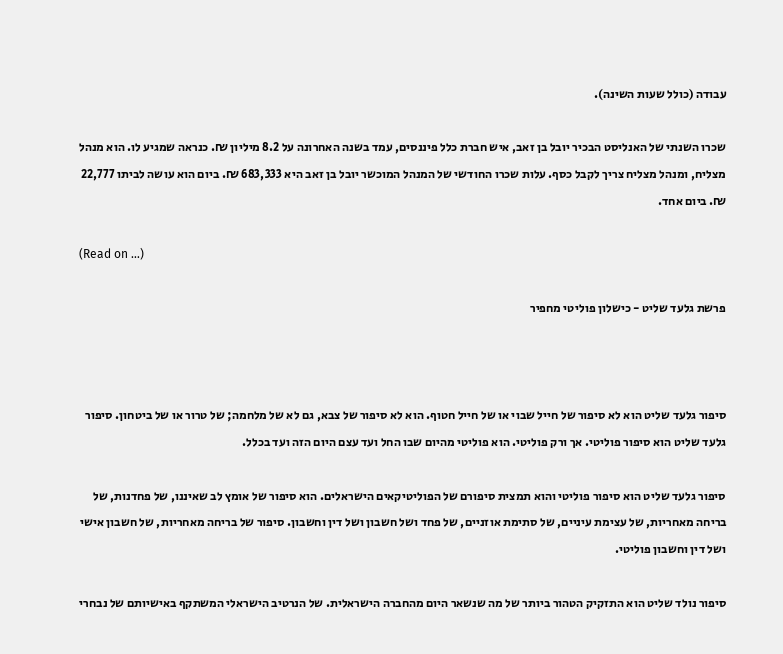עבודה (כולל שעות השינה).

שכרו השנתי של האנליסט הבכיר יובל בן זאב, איש חברת כלל פיננסים, עמד בשנה האחרונה על 8.2 מיליון ₪. כנראה שמגיע לו. הוא מנהל מצליח, ומנהל מצליח צריך לקבל כסף. עלות שכרו החודשי של המנהל המוכשר יובל בן זאב היא 683,333 ₪. ביום הוא עושה לביתו 22,777 ₪. ביום אחד.

(Read on …)

פרשת גלעד שליט - כישלון פוליטי מחפיר



סיפור גלעד שליט הוא לא סיפור של חייל שבוי או של חייל חטוף. הוא לא סיפור של צבא, גם לא של מלחמה; של טרור או של ביטחון. סיפור גלעד שליט הוא סיפור פוליטי. אך ורק פוליטי. הוא פוליטי מהיום שבו החל ועד עצם היום הזה ועד בכלל.

סיפור גלעד שליט הוא סיפור פוליטי והוא תמצית סיפורם של הפוליטיקאים הישראלים. הוא סיפור של אומץ לב שאיננו, של פחדנות, של בריחה מאחריות, של עצימת עיניים, של סתימת אוזניים, של פחד ושל חשבון ושל דין וחשבון. סיפור של בריחה מאחריות, של חשבון אישי ושל דין וחשבון פוליטי.

סיפור נולד שליט הוא התזקיק הטהור ביותר של מה שנשאר היום מהחברה הישראלית. של הנרטיב הישראלי המשתקף באישיותם של נבחרי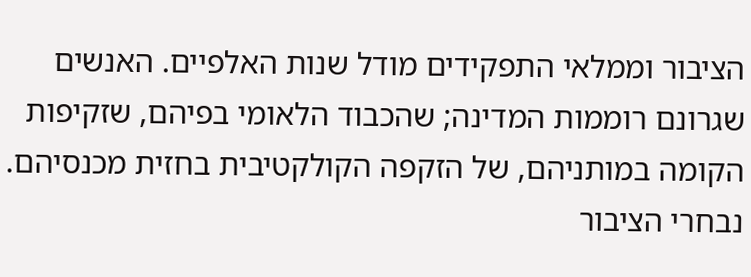הציבור וממלאי התפקידים מודל שנות האלפיים. האנשים שגרונם רוממות המדינה; שהכבוד הלאומי בפיהם, שזקיפות הקומה במותניהם, של הזקפה הקולקטיבית בחזית מכנסיהם. נבחרי הציבור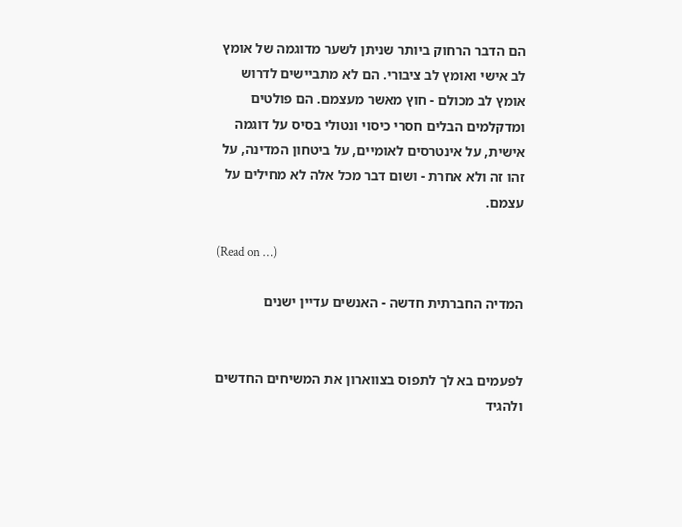הם הדבר הרחוק ביותר שניתן לשער מדוגמה של אומץ לב אישי ואומץ לב ציבורי. הם לא מתביישים לדרוש אומץ לב מכולם - חוץ מאשר מעצמם. הם פולטים ומדקלמים הבלים חסרי כיסוי ונטולי בסיס על דוגמה אישית, על אינטרסים לאומיים, על ביטחון המדינה, על זהו זה ולא אחרת - ושום דבר מכל אלה לא מחילים על עצמם.

(Read on …)

המדיה החברתית חדשה - האנשים עדיין ישנים


לפעמים בא לך לתפוס בצווארון את המשיחים החדשים ולהגיד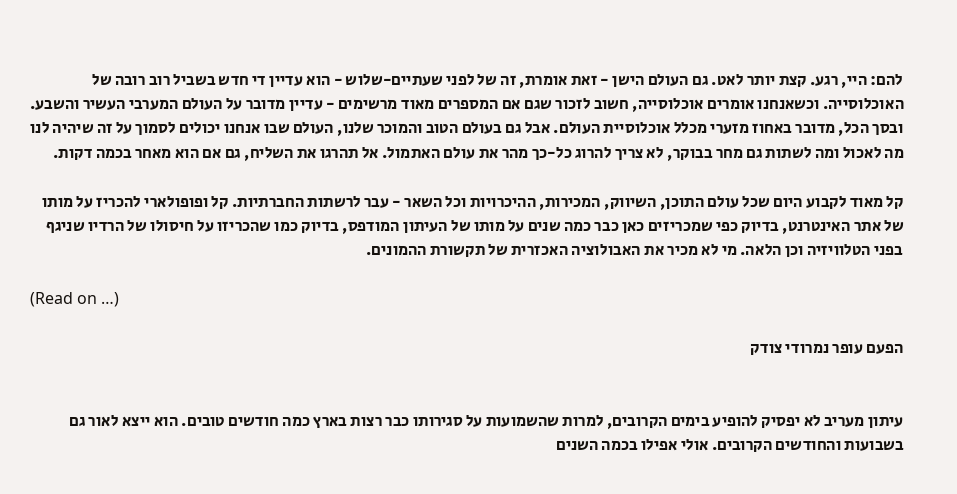להם: היי, רגע. קצת יותר לאט. גם העולם הישן - זאת אומרת, זה של לפני שעתיים-שלוש - הוא עדיין די חדש בשביל רוב רובה של האוכלוסייה. וכשאנחנו אומרים אוכלוסייה, חשוב לזכור שגם אם המספרים מאוד מרשימים - עדיין מדובר על העולם המערבי העשיר והשבע. ובסך הכל, מדובר באחוז מזערי מכלל אוכלוסיית העולם. אבל גם בעולם הטוב והמוכר שלנו, העולם שבו אנחנו יכולים לסמוך על זה שיהיה לנו מה לאכול ומה לשתות גם מחר בבוקר, לא צריך להרוג כל-כך מהר את עולם האתמול. אל תהרגו את השליח, גם אם הוא מאחר בכמה דקות.

קל מאוד לקבוע היום שכל עולם התוכן, השיווק, המכירות, ההיכרויות וכל השאר - עבר לרשתות החברתיות. קל ופופולארי להכריז על מותו של אתר האינטרנט, בדיוק כפי שמכריזים כאן כבר כמה שנים על מותו של העיתון המודפס, בדיוק כמו שהכריזו על חיסולו של הרדיו שניגף בפני הטלוויזיה וכן הלאה. מי לא מכיר את האבולוציה האכזרית של תקשורת ההמונים.

(Read on …)

הפעם עופר נמרודי צודק


עיתון מעריב לא יפסיק להופיע בימים הקרובים, למרות שהשמועות על סגירותו כבר רצות בארץ כמה חודשים טובים. הוא ייצא לאור גם בשבועות והחודשים הקרובים. אולי אפילו בכמה השנים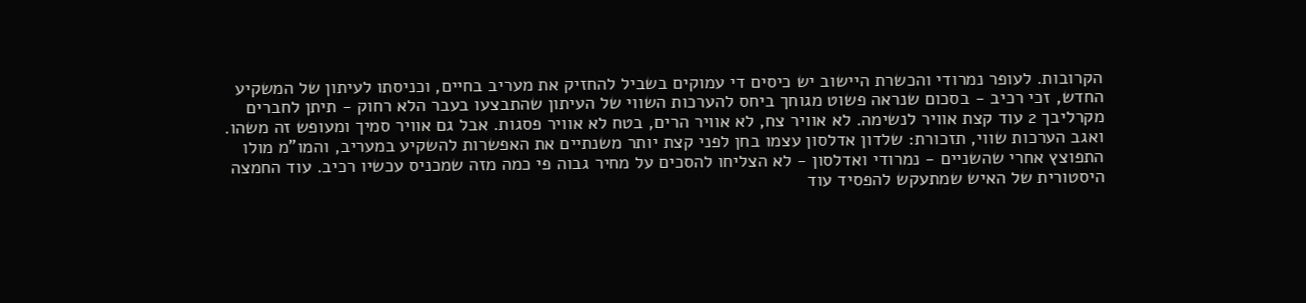הקרובות. לעופר נמרודי והכשרת היישוב יש כיסים די עמוקים בשביל להחזיק את מעריב בחיים, וכניסתו לעיתון של המשקיע החדש, זכי רכיב - בסכום שנראה פשוט מגוחך ביחס להערכות השווי של העיתון שהתבצעו בעבר הלא רחוק - תיתן לחברים מקרליבך 2 עוד קצת אוויר לנשימה. לא אוויר צח, לא אוויר הרים, בטח לא אוויר פסגות. אבל גם אוויר סמיך ומעופש זה משהו. ואגב הערכות שווי, תזכורת: שלדון אדלסון עצמו בחן לפני קצת יותר משנתיים את האפשרות להשקיע במעריב, והמו"מ מולו התפוצץ אחרי שהשניים - נמרודי ואדלסון - לא הצליחו להסכים על מחיר גבוה פי כמה מזה שמכניס עכשיו רכיב. עוד החמצה היסטורית של האיש שמתעקש להפסיד עוד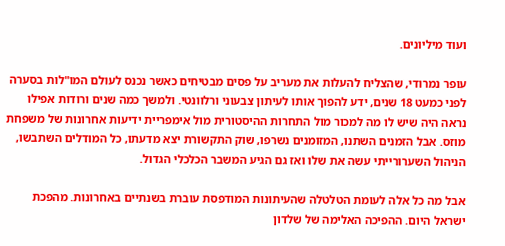ועוד מיליונים.

עופר נמרודי, שהצליח להעלות את מעריב על פסים מבטיחים כאשר נכנס לעולם המו"לות בסערה לפני כמעט 18 שנים, ידע להפוך אותו לעיתון צבעוני ורלוונטי. ולמשך כמה שנים ורודות אפילו נראה היה שיש לו מה למכור מול התחרות ההיסטורית מול אימפריית ידיעות אחרונות של משפחת מוזס. אבל הזמנים השתנו, המזומנים נשרפו, שוק התקשורת יצא מדעתו, כל המודלים השתבשו, הניהול השערורייתי עשה את שלו ואז גם הגיע המשבר הכלכלי הגדול.

אבל מה כל אלה לעומת הטלטלה שהעיתונות המודפסת עוברת בשנתיים באחרונות. מהפכת ישראל היום. ההפיכה האלימה של שלדון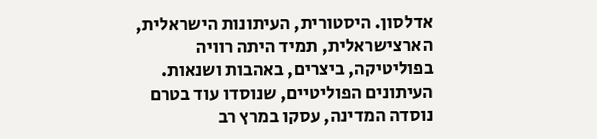אדלסון. היסטורית, העיתונות הישראלית, הארצישראלית, תמיד היתה רוויה בפוליטיקה, ביצרים, באהבות ושנאות. העיתונים הפוליטיים, שנוסדו עוד בטרם נוסדה המדינה, עסקו במרץ רב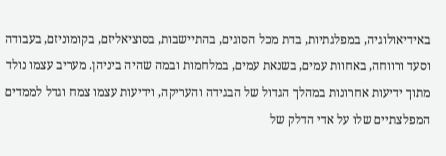באידיאולוגיה, במפלגתיות, בדת מכל הסוגים, בהתיישבות, בסוציאליזם, בקומוניזם, בעבודה וסעד ורווחה, באחוות עמים, בשנאת עמים, במלחמות ובמה שהיה ביניהן. מעריב עצמו נולד מתוך ידיעות אחרונות במהלך הגדול של הבגידה והעריקה, וידיעות עצמו צמח וגדל לממדים המפלצתיים שלו על אדי הדלק של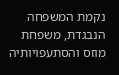נקמת המשפחה הנבגדת, משפחת מוזס והסתעפויותיה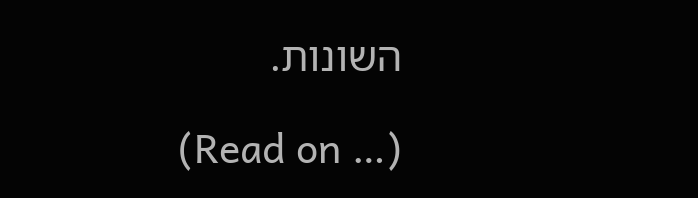השונות.

(Read on …)